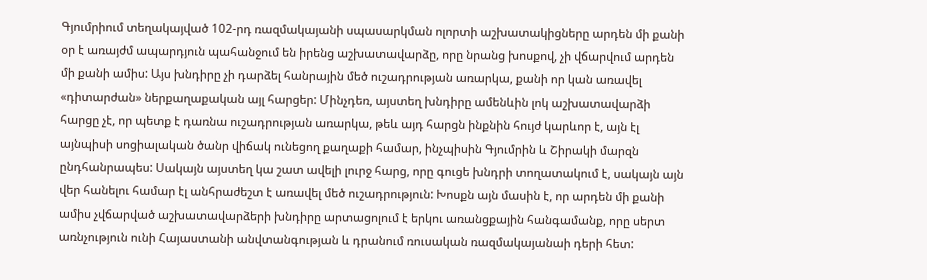Գյումրիում տեղակայված 102-րդ ռազմակայանի սպասարկման ոլորտի աշխատակիցները արդեն մի քանի օր է առայժմ ապարդյուն պահանջում են իրենց աշխատավարձը, որը նրանց խոսքով, չի վճարվում արդեն մի քանի ամիս: Այս խնդիրը չի դարձել հանրային մեծ ուշադրության առարկա, քանի որ կան առավել «դիտարժան» ներքաղաքական այլ հարցեր: Մինչդեռ, այստեղ խնդիրը ամենևին լոկ աշխատավարձի հարցը չէ, որ պետք է դառնա ուշադրության առարկա, թեև այդ հարցն ինքնին հույժ կարևոր է, այն էլ այնպիսի սոցիալական ծանր վիճակ ունեցող քաղաքի համար, ինչպիսին Գյումրին և Շիրակի մարզն ընդհանրապես: Սակայն այստեղ կա շատ ավելի լուրջ հարց, որը գուցե խնդրի տողատակում է, սակայն այն վեր հանելու համար էլ անհրաժեշտ է առավել մեծ ուշադրություն: Խոսքն այն մասին է, որ արդեն մի քանի ամիս չվճարված աշխատավարձերի խնդիրը արտացոլում է երկու առանցքային հանգամանք, որը սերտ առնչություն ունի Հայաստանի անվտանգության և դրանում ռուսական ռազմակայանաի դերի հետ: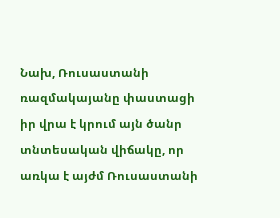Նախ, Ռուսաստանի ռազմակայանը փաստացի իր վրա է կրում այն ծանր տնտեսական վիճակը, որ առկա է այժմ Ռուսաստանի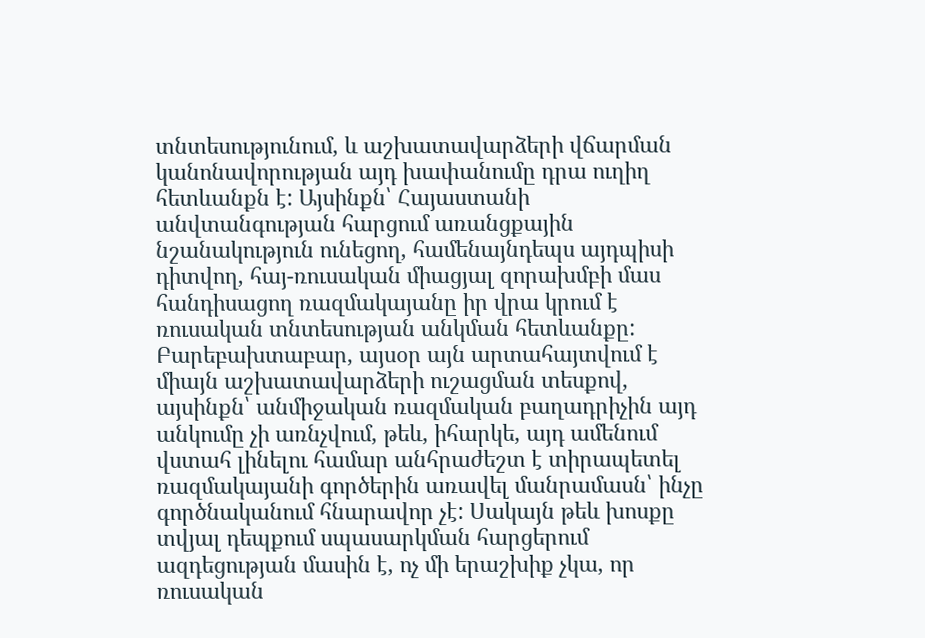տնտեսությունում, և աշխատավարձերի վճարման կանոնավորության այդ խափանումը դրա ուղիղ հետևանքն է: Այսինքն՝ Հայաստանի անվտանգության հարցում առանցքային նշանակություն ունեցող, համենայնդեպս այդպիսի դիտվող, հայ-ռուսական միացյալ զորախմբի մաս հանդիսացող ռազմակայանը իր վրա կրում է ռուսական տնտեսության անկման հետևանքը: Բարեբախտաբար, այսօր այն արտահայտվում է միայն աշխատավարձերի ուշացման տեսքով, այսինքն՝ անմիջական ռազմական բաղադրիչին այդ անկումը չի առնչվում, թեև, իհարկե, այդ ամենում վստահ լինելու համար անհրաժեշտ է տիրապետել ռազմակայանի գործերին առավել մանրամասն՝ ինչը գործնականում հնարավոր չէ: Սակայն թեև խոսքը տվյալ դեպքում սպասարկման հարցերում ազդեցության մասին է, ոչ մի երաշխիք չկա, որ ռուսական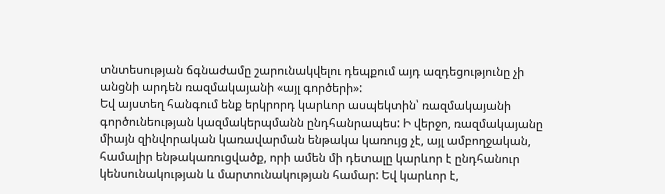տնտեսության ճգնաժամը շարունակվելու դեպքում այդ ազդեցությունը չի անցնի արդեն ռազմակայանի «այլ գործերի»:
Եվ այստեղ հանգում ենք երկրորդ կարևոր ասպեկտին՝ ռազմակայանի գործունեության կազմակերպմանն ընդհանրապես: Ի վերջո, ռազմակայանը միայն զինվորական կառավարման ենթակա կառույց չէ, այլ ամբողջական, համալիր ենթակառուցվածք, որի ամեն մի դետալը կարևոր է ընդհանուր կենսունակության և մարտունակության համար: Եվ կարևոր է,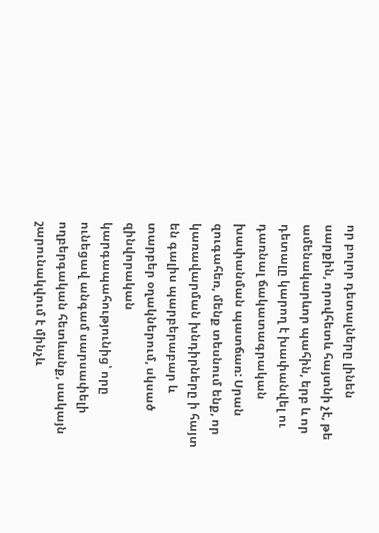որ բոլոր դետալները լինեն սարքին, որովհետև հայտնի չէ, թե ամենակարևոր պահին, երբ և որ դետալը կարող է խափանվել ու դառնալ ճակատագրական խափանման պատճառ: Սրան զուգահեռ, մենք տեսնում ենք, որ կառավարման խնդիրները ի հայտ են գալիս պարբերաբար և տարբեր օղակներում, սկսած զինվորական կարգապահությունից՝ որը ունեցավ անգամ սարսափելի ողբերգական հետևանք, սակայն շարունակվում է մինչև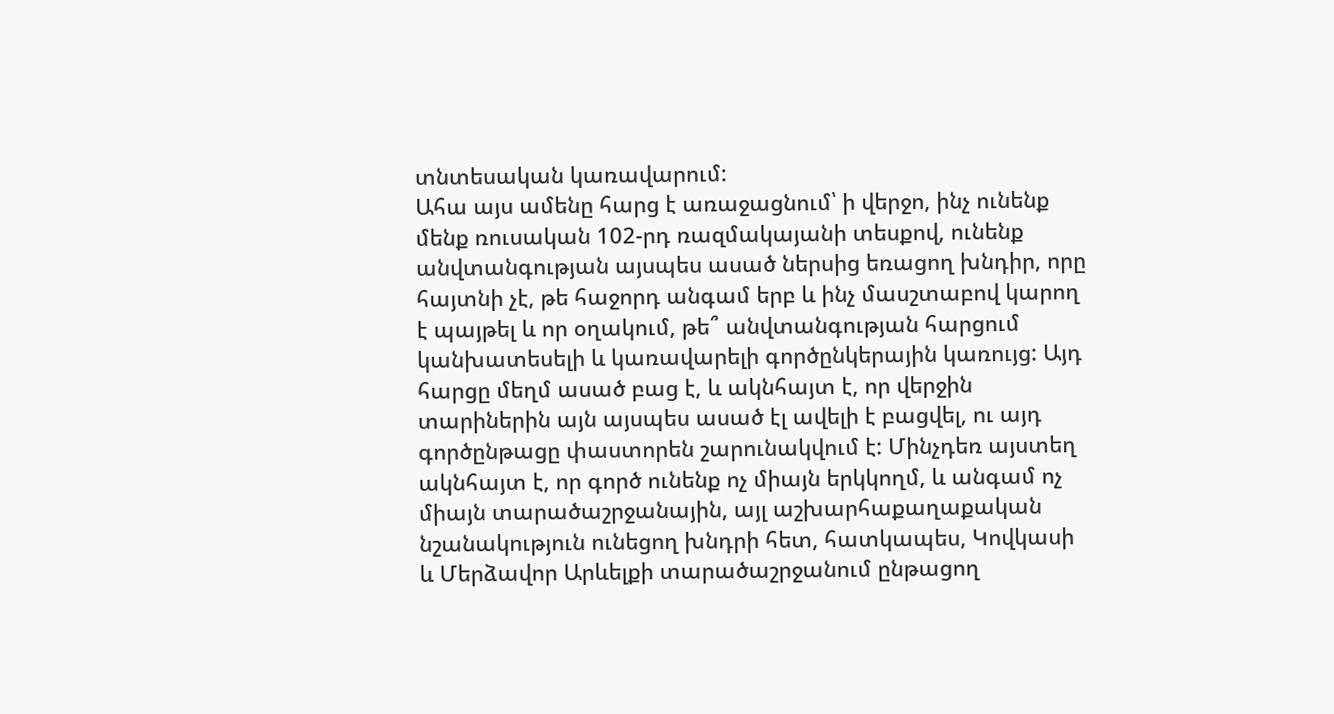տնտեսական կառավարում:
Ահա այս ամենը հարց է առաջացնում՝ ի վերջո, ինչ ունենք մենք ռուսական 102-րդ ռազմակայանի տեսքով, ունենք անվտանգության այսպես ասած ներսից եռացող խնդիր, որը հայտնի չէ, թե հաջորդ անգամ երբ և ինչ մասշտաբով կարող է պայթել և որ օղակում, թե՞ անվտանգության հարցում կանխատեսելի և կառավարելի գործընկերային կառույց: Այդ հարցը մեղմ ասած բաց է, և ակնհայտ է, որ վերջին տարիներին այն այսպես ասած էլ ավելի է բացվել, ու այդ գործընթացը փաստորեն շարունակվում է: Մինչդեռ այստեղ ակնհայտ է, որ գործ ունենք ոչ միայն երկկողմ, և անգամ ոչ միայն տարածաշրջանային, այլ աշխարհաքաղաքական նշանակություն ունեցող խնդրի հետ, հատկապես, Կովկասի և Մերձավոր Արևելքի տարածաշրջանում ընթացող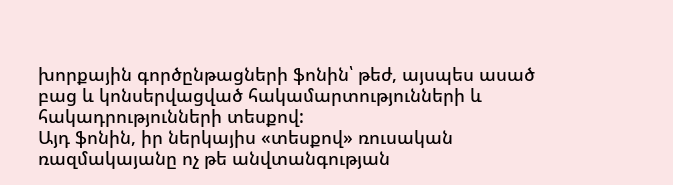խորքային գործընթացների ֆոնին՝ թեժ, այսպես ասած բաց և կոնսերվացված հակամարտությունների և հակադրությունների տեսքով:
Այդ ֆոնին, իր ներկայիս «տեսքով» ռուսական ռազմակայանը ոչ թե անվտանգության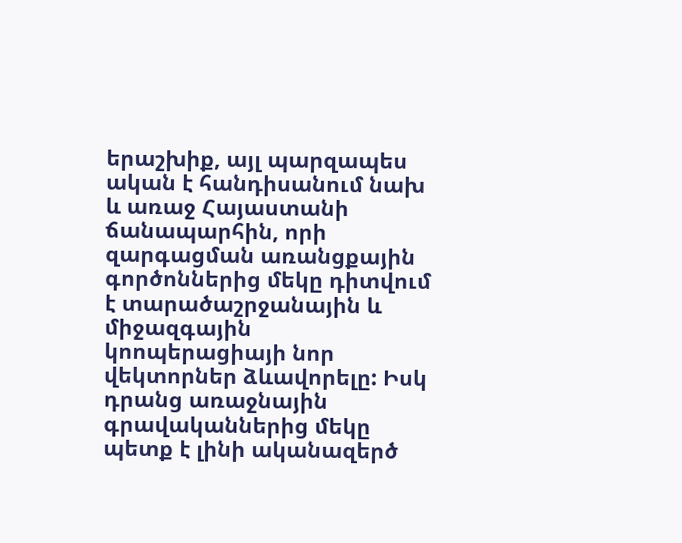երաշխիք, այլ պարզապես ական է հանդիսանում նախ և առաջ Հայաստանի ճանապարհին, որի զարգացման առանցքային գործոններից մեկը դիտվում է տարածաշրջանային և միջազգային կոոպերացիայի նոր վեկտորներ ձևավորելը: Իսկ դրանց առաջնային գրավականներից մեկը պետք է լինի ականազերծ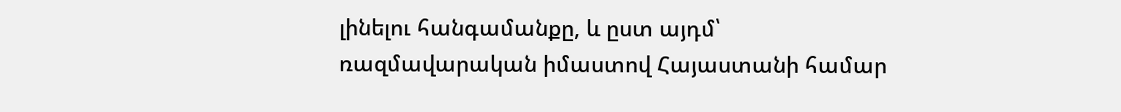լինելու հանգամանքը, և ըստ այդմ՝ ռազմավարական իմաստով Հայաստանի համար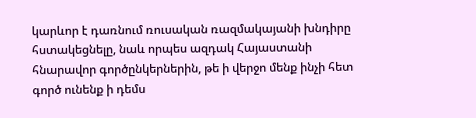կարևոր է դառնում ռուսական ռազմակայանի խնդիրը հստակեցնելը, նաև որպես ազդակ Հայաստանի հնարավոր գործընկերներին, թե ի վերջո մենք ինչի հետ գործ ունենք ի դեմս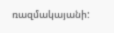ռազմակայանի: